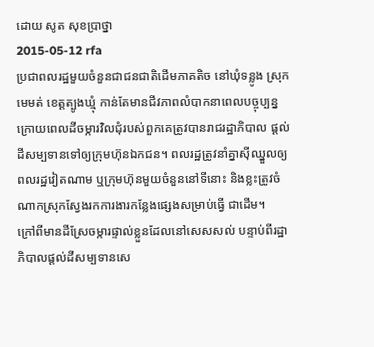ដោយ សូត សុខប្រាថ្នា
2015-05-12 rfa
ប្រជាពលរដ្ឋមួយចំនួនជាជនជាតិដើមភាគតិច នៅឃុំទន្លូង ស្រុកមេមត់ ខេត្តត្បូងឃ្មុំ កាន់តែមានជីវភាពលំបាកនាពេលបច្ចុប្បន្ន ក្រោយពេលដីចម្ការវិលជុំរបស់ពួកគេត្រូវបានរាជរដ្ឋាភិបាល ផ្ដល់ដីសម្បទានទៅឲ្យក្រុមហ៊ុនឯកជន។ ពលរដ្ឋត្រូវនាំគ្នាស៊ីឈ្នួលឲ្យពលរដ្ឋវៀតណាម ឬក្រុមហ៊ុនមួយចំនួននៅទីនោះ និងខ្លះត្រូវចំណាកស្រុកស្វែងរកការងារកន្លែងផ្សេងសម្រាប់ធ្វើ ជាដើម។
ក្រៅពីមានដីស្រែចម្ការផ្ទាល់ខ្លួនដែលនៅសេសសល់ បន្ទាប់ពីរដ្ឋាភិបាលផ្តល់ដីសម្បទានសេ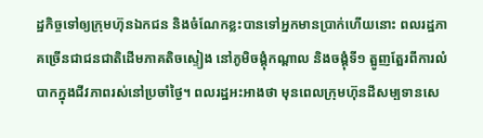ដ្ឋកិច្ចទៅឲ្យក្រុមហ៊ុនឯកជន និងចំណែកខ្លះបានទៅអ្នកមានប្រាក់ហើយនោះ ពលរដ្ឋភាគច្រើនជាជនជាតិដើមភាគតិចស្ទៀង នៅភូមិចង្គុំកណ្ដាល និងចង្គុំទី១ ត្អូញត្អែរពីការលំបាកក្នុងជីវភាពរស់នៅប្រចាំថ្ងៃ។ ពលរដ្ឋអះអាងថា មុនពេលក្រុមហ៊ុនដីសម្បទានសេ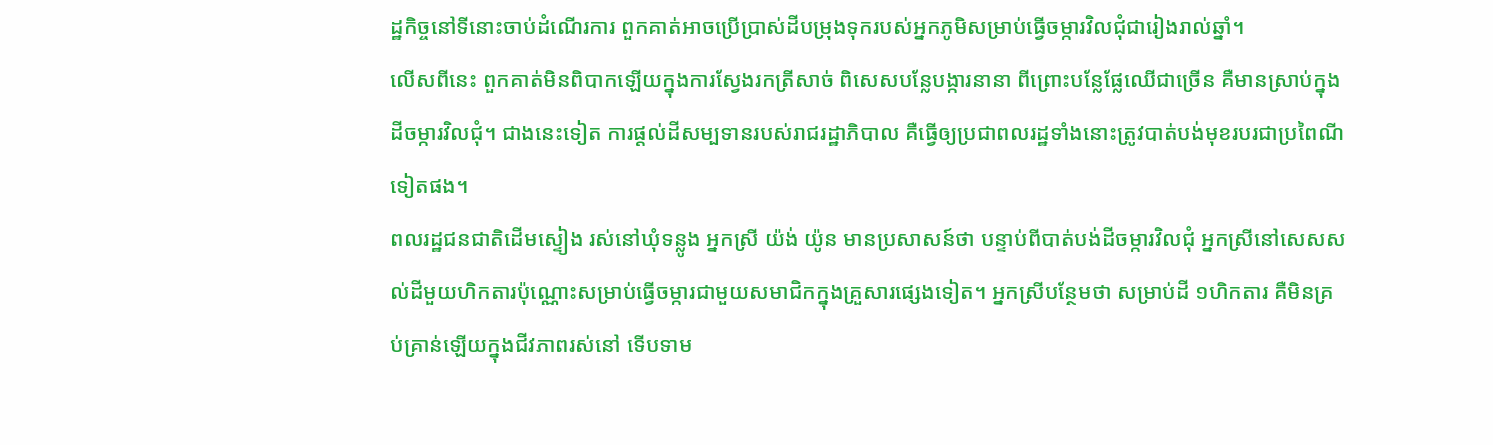ដ្ឋកិច្ចនៅទីនោះចាប់ដំណើរការ ពួកគាត់អាចប្រើប្រាស់ដីបម្រុងទុករបស់អ្នកភូមិសម្រាប់ធ្វើចម្ការវិលជុំជារៀងរាល់ឆ្នាំ។
លើសពីនេះ ពួកគាត់មិនពិបាកឡើយក្នុងការស្វែងរកត្រីសាច់ ពិសេសបន្លែបង្ការនានា ពីព្រោះបន្លែផ្លែឈើជាច្រើន គឺមានស្រាប់ក្នុងដីចម្ការវិលជុំ។ ជាងនេះទៀត ការផ្តល់ដីសម្បទានរបស់រាជរដ្ឋាភិបាល គឺធ្វើឲ្យប្រជាពលរដ្ឋទាំងនោះត្រូវបាត់បង់មុខរបរជាប្រពៃណីទៀតផង។
ពលរដ្ឋជនជាតិដើមស្ទៀង រស់នៅឃុំទន្លូង អ្នកស្រី យ៉ង់ យ៉ូន មានប្រសាសន៍ថា បន្ទាប់ពីបាត់បង់ដីចម្ការវិលជុំ អ្នកស្រីនៅសេសសល់ដីមួយហិកតារប៉ុណ្ណោះសម្រាប់ធ្វើចម្ការជាមួយសមាជិកក្នុងគ្រួសារផ្សេងទៀត។ អ្នកស្រីបន្ថែមថា សម្រាប់ដី ១ហិកតារ គឺមិនគ្រប់គ្រាន់ឡើយក្នុងជីវភាពរស់នៅ ទើបទាម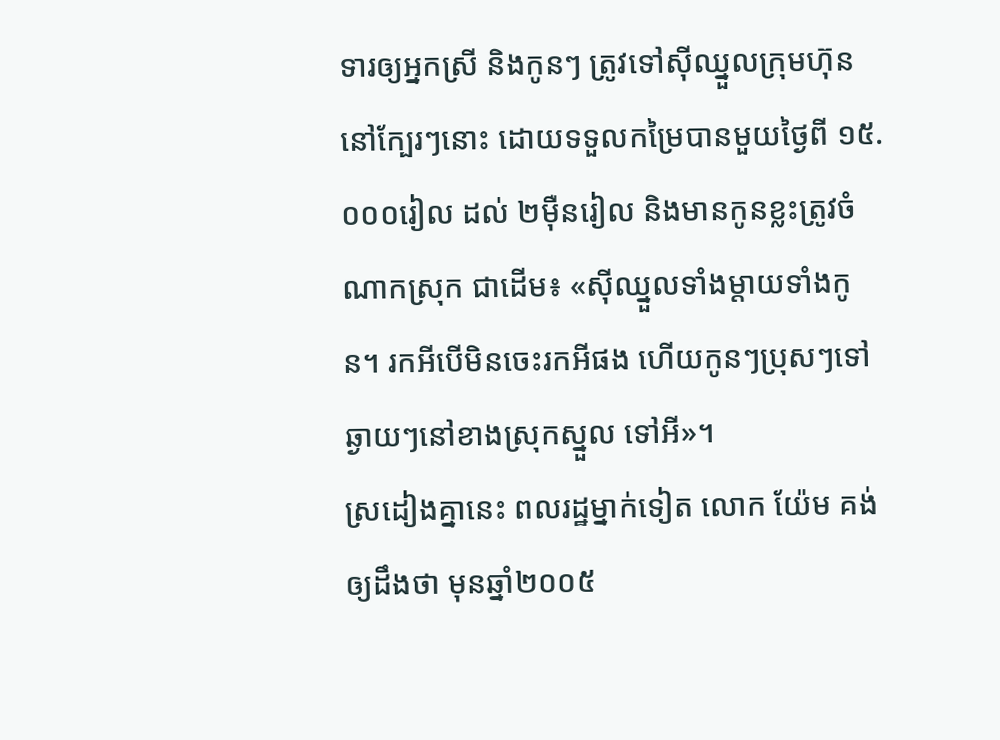ទារឲ្យអ្នកស្រី និងកូនៗ ត្រូវទៅស៊ីឈ្នួលក្រុមហ៊ុននៅក្បែរៗនោះ ដោយទទួលកម្រៃបានមួយថ្ងៃពី ១៥.០០០រៀល ដល់ ២ម៉ឺនរៀល និងមានកូនខ្លះត្រូវចំណាកស្រុក ជាដើម៖ «ស៊ីឈ្នួលទាំងម្តាយទាំងកូន។ រកអីបើមិនចេះរកអីផង ហើយកូនៗប្រុសៗទៅឆ្ងាយៗនៅខាងស្រុកស្នួល ទៅអី»។
ស្រដៀងគ្នានេះ ពលរដ្ឋម្នាក់ទៀត លោក យ៉ែម គង់ ឲ្យដឹងថា មុនឆ្នាំ២០០៥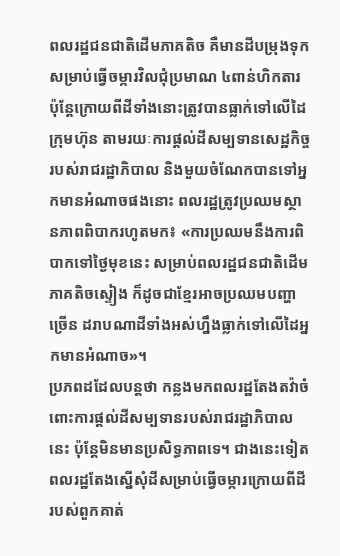ពលរដ្ឋជនជាតិដើមភាគតិច គឺមានដីបម្រុងទុកសម្រាប់ធ្វើចម្ការវិលជុំប្រមាណ ៤ពាន់ហិកតារ ប៉ុន្តែក្រោយពីដីទាំងនោះត្រូវបានធ្លាក់ទៅលើដៃក្រុមហ៊ុន តាមរយៈការផ្ដល់ដីសម្បទានសេដ្ឋកិច្ចរបស់រាជរដ្ឋាភិបាល និងមួយចំណែកបានទៅអ្នកមានអំណាចផងនោះ ពលរដ្ឋត្រូវប្រឈមស្ថានភាពពិបាករហូតមក៖ «ការប្រឈមនឹងការពិបាកទៅថ្ងៃមុខនេះ សម្រាប់ពលរដ្ឋជនជាតិដើមភាគតិចស្ទៀង ក៏ដូចជាខ្មែរអាចប្រឈមបញ្ហាច្រើន ដរាបណាដីទាំងអស់ហ្នឹងធ្លាក់ទៅលើដៃអ្នកមានអំណាច»។
ប្រភពដដែលបន្តថា កន្លងមកពលរដ្ឋតែងតវ៉ាចំពោះការផ្តល់ដីសម្បទានរបស់រាជរដ្ឋាភិបាលនេះ ប៉ុន្តែមិនមានប្រសិទ្ធភាពទេ។ ជាងនេះទៀត ពលរដ្ឋតែងស្នើសុំដីសម្រាប់ធ្វើចម្ការក្រោយពីដីរបស់ពួកគាត់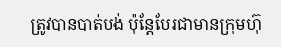ត្រូវបានបាត់បង់ ប៉ុន្តែបែរជាមានក្រុមហ៊ុ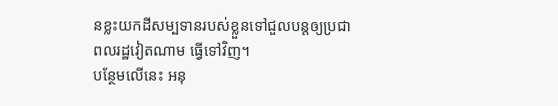នខ្លះយកដីសម្បទានរបស់ខ្លួនទៅជួលបន្តឲ្យប្រជាពលរដ្ឋវៀតណាម ធ្វើទៅវិញ។
បន្ថែមលើនេះ អនុ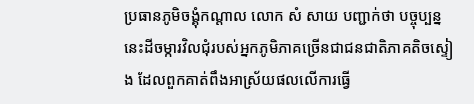ប្រធានភូមិចង្គុំកណ្តាល លោក សំ សាយ បញ្ជាក់ថា បច្ចុប្បន្ននេះដីចម្ការវិលជុំរបស់អ្នកភូមិភាគច្រើនជាជនជាតិភាគតិចស្ទៀង ដែលពួកគាត់ពឹងអាស្រ័យផលលើការធ្វើ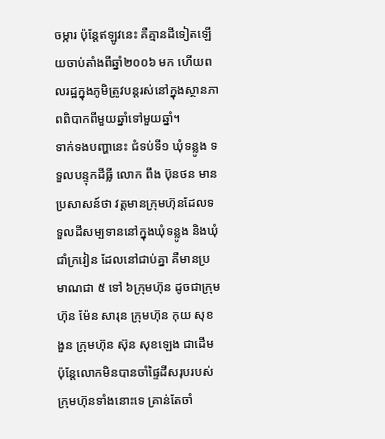ចម្ការ ប៉ុន្តែឥឡូវនេះ គឺគ្មានដីទៀតឡើយចាប់តាំងពីឆ្នាំ២០០៦ មក ហើយពលរដ្ឋក្នុងភូមិត្រូវបន្តរស់នៅក្នុងស្ថានភាពពិបាកពីមួយឆ្នាំទៅមួយឆ្នាំ។
ទាក់ទងបញ្ហានេះ ជំទប់ទី១ ឃុំទន្លូង ទទួលបន្ទុកដីធ្លី លោក ពឹង ប៊ុនថន មានប្រសាសន៍ថា វត្តមានក្រុមហ៊ុនដែលទទួលដីសម្បទាននៅក្នុងឃុំទន្លូង និងឃុំជាំក្រវៀន ដែលនៅជាប់គ្នា គឺមានប្រមាណជា ៥ ទៅ ៦ក្រុមហ៊ុន ដូចជាក្រុមហ៊ុន ម៉ែន សារុន ក្រុមហ៊ុន កុយ សុខងួន ក្រុមហ៊ុន ស៊ុន សុខឡេង ជាដើម ប៉ុន្តែលោកមិនបានចាំផ្ទៃដីសរុបរបស់ក្រុមហ៊ុនទាំងនោះទេ គ្រាន់តែចាំ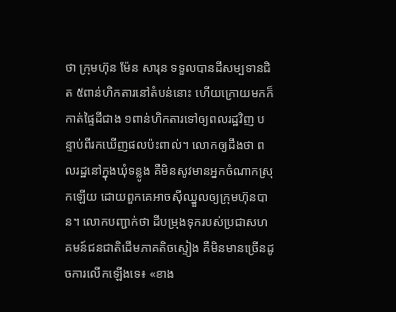ថា ក្រុមហ៊ុន ម៉ែន សារុន ទទួលបានដីសម្បទានជិត ៥ពាន់ហិកតារនៅតំបន់នោះ ហើយក្រោយមកក៏កាត់ផ្ទៃដីជាង ១ពាន់ហិកតារទៅឲ្យពលរដ្ឋវិញ បន្ទាប់ពីរកឃើញផលប៉ះពាល់។ លោកឲ្យដឹងថា ពលរដ្ឋនៅក្នុងឃុំទន្លូង គឺមិនសូវមានអ្នកចំណាកស្រុកឡើយ ដោយពួកគេអាចស៊ីឈ្នួលឲ្យក្រុមហ៊ុនបាន។ លោកបញ្ជាក់ថា ដីបម្រុងទុករបស់ប្រជាសហគមន៍ជនជាតិដើមភាគតិចស្ទៀង គឺមិនមានច្រើនដូចការលើកឡើងទេ៖ «ខាង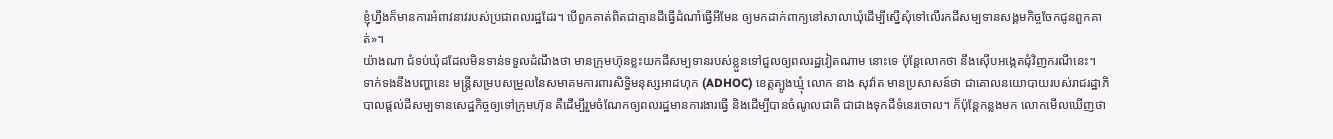ខ្ញុំហ្នឹងក៏មានការអំពាវនាវរបស់ប្រជាពលរដ្ឋដែរ។ បើពួកគាត់ពិតជាគ្មានដីធ្វើដំណាំធ្វើអីមែន ឲ្យមកដាក់ពាក្យនៅសាលាឃុំដើម្បីស្នើសុំទៅលើរកដីសម្បទានសង្គមកិច្ចចែកជូនពួកគាត់»។
យ៉ាងណា ជំទប់ឃុំដដែលមិនទាន់ទទួលដំណឹងថា មានក្រុមហ៊ុនខ្លះយកដីសម្បទានរបស់ខ្លួនទៅជួលឲ្យពលរដ្ឋវៀតណាម នោះទេ ប៉ុន្តែលោកថា នឹងស៊ើបអង្កេតជុំវិញករណីនេះ។
ទាក់ទងនឹងបញ្ហានេះ មន្ត្រីសម្របសម្រួលនៃសមាគមការពារសិទ្ធិមនុស្សអាដហុក (ADHOC) ខេត្តត្បូងឃ្មុំ លោក នាង សុវ៉ាត មានប្រសាសន៍ថា ជាគោលនយោបាយរបស់រាជរដ្ឋាភិបាលផ្តល់ដីសម្បទានសេដ្ឋកិច្ចឲ្យទៅក្រុមហ៊ុន គឺដើម្បីរួមចំណែកឲ្យពលរដ្ឋមានការងារធ្វើ និងដើម្បីបានចំណូលជាតិ ជាជាងទុកដីទំនេរចោល។ ក៏ប៉ុន្តែកន្លងមក លោកមើលឃើញថា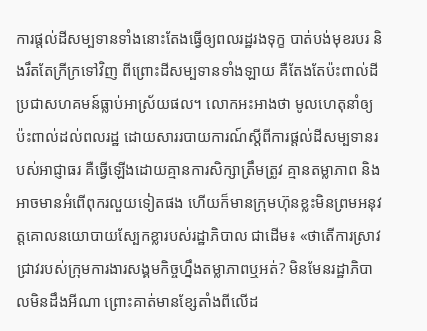ការផ្តល់ដីសម្បទានទាំងនោះតែងធ្វើឲ្យពលរដ្ឋរងទុក្ខ បាត់បង់មុខរបរ និងរឹតតែក្រីក្រទៅវិញ ពីព្រោះដីសម្បទានទាំងឡាយ គឺតែងតែប៉ះពាល់ដីប្រជាសហគមន៍ធ្លាប់អាស្រ័យផល។ លោកអះអាងថា មូលហេតុនាំឲ្យប៉ះពាល់ដល់ពលរដ្ឋ ដោយសាររបាយការណ៍ស្ដីពីការផ្តល់ដីសម្បទានរបស់អាជ្ញាធរ គឺធ្វើឡើងដោយគ្មានការសិក្សាត្រឹមត្រូវ គ្មានតម្លាភាព និងអាចមានអំពើពុករលួយទៀតផង ហើយក៏មានក្រុមហ៊ុនខ្លះមិនព្រមអនុវត្តគោលនយោបាយស្បែកខ្លារបស់រដ្ឋាភិបាល ជាដើម៖ «ថាតើការស្រាវជ្រាវរបស់ក្រុមការងារសង្គមកិច្ចហ្នឹងតម្លាភាពឬអត់? មិនមែនរដ្ឋាភិបាលមិនដឹងអីណា ព្រោះគាត់មានខ្សែតាំងពីលើដ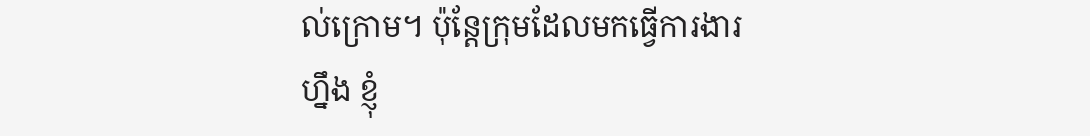ល់ក្រោម។ ប៉ុន្តែក្រុមដែលមកធ្វើការងារហ្នឹង ខ្ញុំ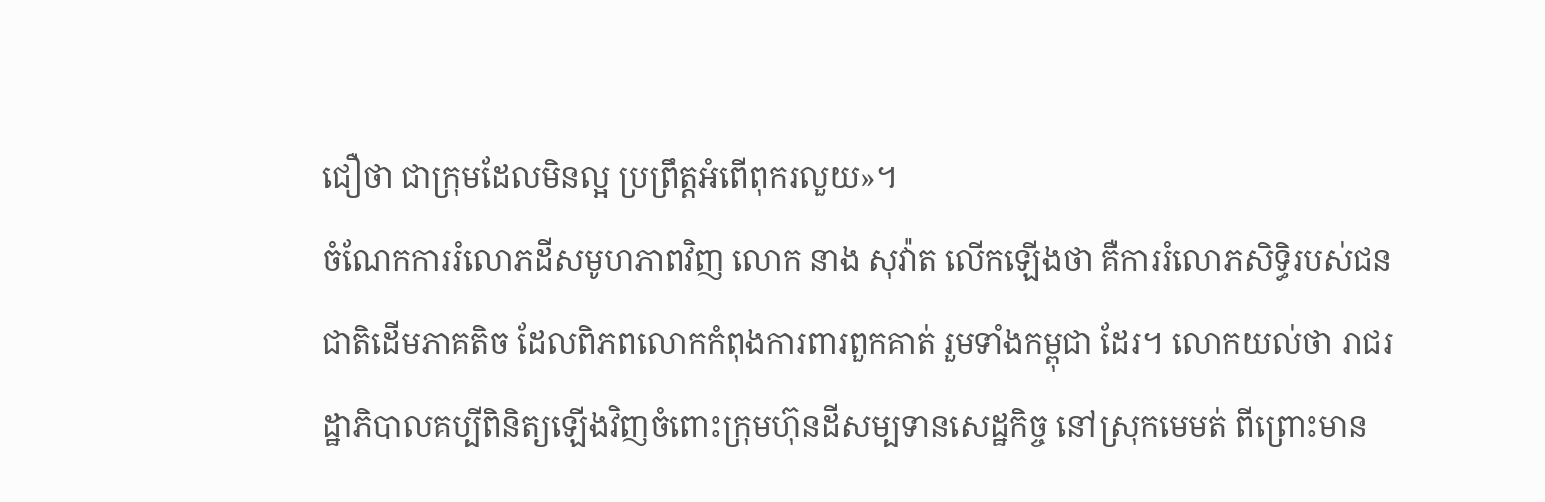ជឿថា ជាក្រុមដែលមិនល្អ ប្រព្រឹត្តអំពើពុករលួយ»។
ចំណែកការរំលោភដីសមូហភាពវិញ លោក នាង សុវ៉ាត លើកឡើងថា គឺការរំលោភសិទ្ធិរបស់ជនជាតិដើមភាគតិច ដែលពិភពលោកកំពុងការពារពួកគាត់ រួមទាំងកម្ពុជា ដែរ។ លោកយល់ថា រាជរដ្ឋាភិបាលគប្បីពិនិត្យឡើងវិញចំពោះក្រុមហ៊ុនដីសម្បទានសេដ្ឋកិច្ច នៅស្រុកមេមត់ ពីព្រោះមាន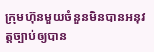ក្រុមហ៊ុនមួយចំនួនមិនបានអនុវត្តច្បាប់ឲ្យបាន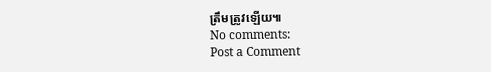ត្រឹមត្រូវឡើយ៕
No comments:
Post a Comment